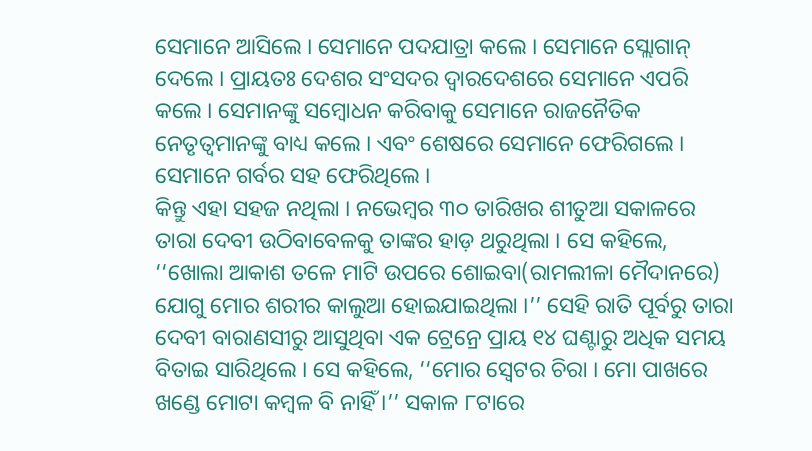ସେମାନେ ଆସିଲେ । ସେମାନେ ପଦଯାତ୍ରା କଲେ । ସେମାନେ ସ୍ଲୋଗାନ୍ ଦେଲେ । ପ୍ରାୟତଃ ଦେଶର ସଂସଦର ଦ୍ୱାରଦେଶରେ ସେମାନେ ଏପରି କଲେ । ସେମାନଙ୍କୁ ସମ୍ବୋଧନ କରିବାକୁ ସେମାନେ ରାଜନୈତିକ ନେତୃତ୍ୱମାନଙ୍କୁ ବାଧ୍ୟ କଲେ । ଏବଂ ଶେଷରେ ସେମାନେ ଫେରିଗଲେ । ସେମାନେ ଗର୍ବର ସହ ଫେରିଥିଲେ ।
କିନ୍ତୁ ଏହା ସହଜ ନଥିଲା । ନଭେମ୍ବର ୩୦ ତାରିଖର ଶୀତୁଆ ସକାଳରେ ତାରା ଦେବୀ ଉଠିବାବେଳକୁ ତାଙ୍କର ହାଡ଼ ଥରୁଥିଲା । ସେ କହିଲେ, ‘‘ଖୋଲା ଆକାଶ ତଳେ ମାଟି ଉପରେ ଶୋଇବା(ରାମଲୀଳା ମୈଦାନରେ) ଯୋଗୁ ମୋର ଶରୀର କାଲୁଆ ହୋଇଯାଇଥିଲା ।’’ ସେହି ରାତି ପୂର୍ବରୁ ତାରା ଦେବୀ ବାରାଣସୀରୁ ଆସୁଥିବା ଏକ ଟ୍ରେନ୍ରେ ପ୍ରାୟ ୧୪ ଘଣ୍ଟାରୁ ଅଧିକ ସମୟ ବିତାଇ ସାରିଥିଲେ । ସେ କହିଲେ, ‘‘ମୋର ସ୍ୱେଟର ଚିରା । ମୋ ପାଖରେ ଖଣ୍ଡେ ମୋଟା କମ୍ବଳ ବି ନାହିଁ ।’’ ସକାଳ ୮ଟାରେ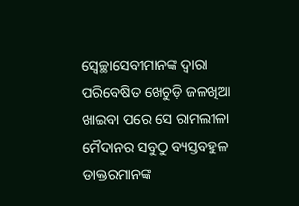ସ୍ୱେଚ୍ଛାସେବୀମାନଙ୍କ ଦ୍ୱାରା ପରିବେଷିତ ଖେଚୁଡ଼ି ଜଳଖିଆ ଖାଇବା ପରେ ସେ ରାମଲୀଳା ମୈଦାନର ସବୁଠୁ ବ୍ୟସ୍ତବହୁଳ ଡାକ୍ତରମାନଙ୍କ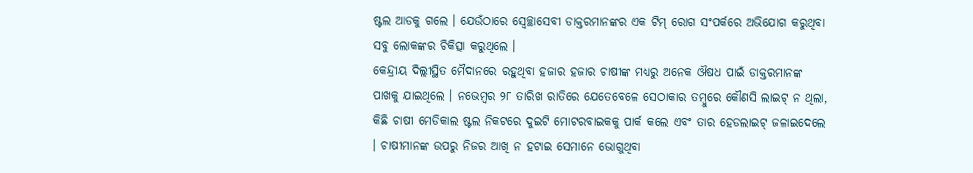ଷ୍ଟଲ ଆଡକୁ ଗଲେ । ଯେଉଁଠାରେ ସ୍ୱେଚ୍ଛାସେବୀ ଡାକ୍ତରମାନଙ୍କର ଏକ ଟିମ୍ ରୋଗ ସଂପର୍କରେ ଅଭିଯୋଗ କରୁଥିବା ସବୁ ଲୋକଙ୍କର ଚିକିତ୍ସା କରୁଥିଲେ ।
କେନ୍ଦ୍ରୀୟ ଦିଲ୍ଲୀସ୍ଥିତ ମୈଦାନରେ ରହୁଥିବା ହଜାର ହଜାର ଚାଷୀଙ୍କ ମଧ୍ୟରୁ ଅନେକ ଔଷଧ ପାଇଁ ଡାକ୍ତରମାନଙ୍କ ପାଖକୁ ଯାଇଥିଲେ । ନଭେମ୍ବର ୨୮ ତାରିଖ ରାତିରେ ଯେତେବେଳେ ସେଠାକାର ତମ୍ବୁରେ କୌଣସି ଲାଇଟ୍ ନ ଥିଲା, କିଛି ଚାଷୀ ମେଡିକାଲ ଷ୍ଟଲ ନିକଟରେ ଦୁଇଟି ମୋଟରବାଇକକୁ ପାର୍କ କଲେ ଏବଂ ତାର ହେଡଲାଇଟ୍ ଜଳାଇଦେଲେ । ଚାଷୀମାନଙ୍କ ଉପରୁ ନିଜର ଆଖି ନ ହଟାଇ ସେମାନେ ଭୋଗୁଥିବା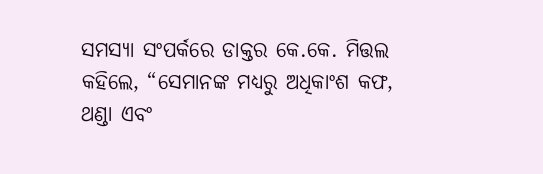ସମସ୍ୟା ସଂପର୍କରେ ଡାକ୍ତର କେ.କେ. ମିତ୍ତଲ କହିଲେ, “ସେମାନଙ୍କ ମଧ୍ୟରୁ ଅଧିକାଂଶ କଫ, ଥଣ୍ଡା ଏବଂ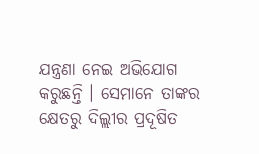ଯନ୍ତ୍ରଣା ନେଇ ଅଭିଯୋଗ କରୁଛନ୍ତି । ସେମାନେ ତାଙ୍କର କ୍ଷେତରୁ ଦିଲ୍ଲୀର ପ୍ରଦୂଷିତ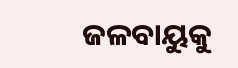ଜଳବାୟୁକୁ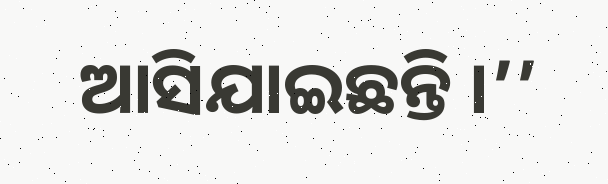ଆସିଯାଇଛନ୍ତି ।’’